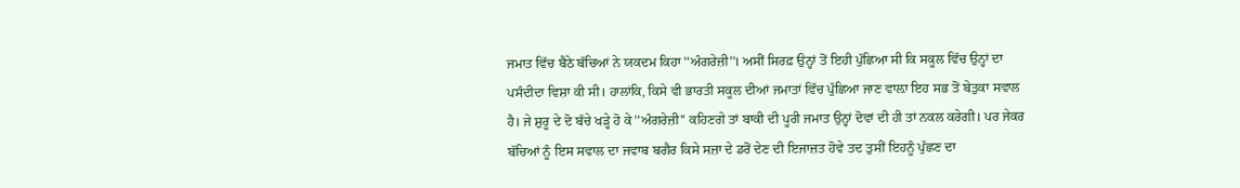ਜਮਾਤ ਵਿੱਚ ਬੈਠੇ ਬੱਚਿਆਂ ਨੇ ਯਕਦਮ ਕਿਹਾ ''ਅੰਗਰੇਜ਼ੀ''। ਅਸੀਂ ਸਿਰਫ਼ ਉਨ੍ਹਾਂ ਤੋਂ ਇਹੀ ਪੁੱਛਿਆ ਸੀ ਕਿ ਸਕੂਲ ਵਿੱਚ ਉਨ੍ਹਾਂ ਦਾ ਪਸੰਦੀਦਾ ਵਿਸ਼ਾ ਕੀ ਸੀ। ਹਾਲਾਂਕਿ, ਕਿਸੇ ਵੀ ਭਾਰਤੀ ਸਕੂਲ ਦੀਆਂ ਜਮਾਤਾਂ ਵਿੱਚ ਪੁੱਛਿਆ ਜਾਣ ਵਾਲ਼ਾ ਇਹ ਸਭ ਤੋਂ ਬੇਤੁਕਾ ਸਵਾਲ ਹੈ। ਜੇ ਸ਼ੁਰੂ ਦੇ ਦੋ ਬੱਚੇ ਖੜ੍ਹੇ ਹੋ ਕੇ ''ਅੰਗਰੇਜ਼ੀ'' ਕਹਿਣਗੇ ਤਾਂ ਬਾਕੀ ਦੀ ਪੂਰੀ ਜਮਾਤ ਉਨ੍ਹਾਂ ਦੋਵਾਂ ਦੀ ਹੀ ਤਾਂ ਨਕਲ ਕਰੇਗੀ। ਪਰ ਜੇਕਰ ਬੱਚਿਆਂ ਨੂੰ ਇਸ ਸਵਾਲ ਦਾ ਜਵਾਬ ਬਗੈਰ ਕਿਸੇ ਸਜ਼ਾ ਦੇ ਡਰੋਂ ਦੇਣ ਦੀ ਇਜਾਜ਼ਤ ਹੋਵੇ ਤਦ ਤੁਸੀਂ ਇਹਨੂੰ ਪੁੱਛਣ ਦਾ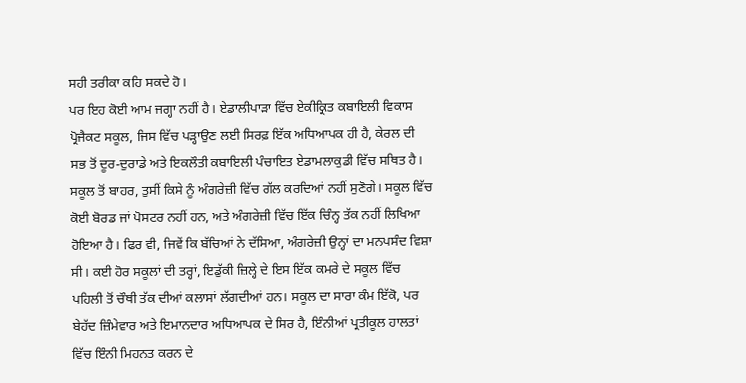ਸਹੀ ਤਰੀਕਾ ਕਹਿ ਸਕਦੇ ਹੋ।
ਪਰ ਇਹ ਕੋਈ ਆਮ ਜਗ੍ਹਾ ਨਹੀਂ ਹੈ। ਏਡਾਲੀਪਾੜਾ ਵਿੱਚ ਏਕੀਕ੍ਰਿਤ ਕਬਾਇਲੀ ਵਿਕਾਸ ਪ੍ਰੋਜੈਕਟ ਸਕੂਲ, ਜਿਸ ਵਿੱਚ ਪੜ੍ਹਾਉਣ ਲਈ ਸਿਰਫ਼ ਇੱਕ ਅਧਿਆਪਕ ਹੀ ਹੈ, ਕੇਰਲ ਦੀ ਸਭ ਤੋਂ ਦੂਰ-ਦੁਰਾਡੇ ਅਤੇ ਇਕਲੌਤੀ ਕਬਾਇਲੀ ਪੰਚਾਇਤ ਏਡਾਮਲਾਕੁਡੀ ਵਿੱਚ ਸਥਿਤ ਹੈ। ਸਕੂਲ ਤੋਂ ਬਾਹਰ, ਤੁਸੀਂ ਕਿਸੇ ਨੂੰ ਅੰਗਰੇਜ਼ੀ ਵਿੱਚ ਗੱਲ ਕਰਦਿਆਂ ਨਹੀਂ ਸੁਣੋਗੇ। ਸਕੂਲ ਵਿੱਚ ਕੋਈ ਬੋਰਡ ਜਾਂ ਪੋਸਟਰ ਨਹੀਂ ਹਨ, ਅਤੇ ਅੰਗਰੇਜ਼ੀ ਵਿੱਚ ਇੱਕ ਚਿੰਨ੍ਹ ਤੱਕ ਨਹੀਂ ਲਿਖਿਆ ਹੋਇਆ ਹੈ। ਫਿਰ ਵੀ, ਜਿਵੇਂ ਕਿ ਬੱਚਿਆਂ ਨੇ ਦੱਸਿਆ, ਅੰਗਰੇਜ਼ੀ ਉਨ੍ਹਾਂ ਦਾ ਮਨਪਸੰਦ ਵਿਸ਼ਾ ਸੀ। ਕਈ ਹੋਰ ਸਕੂਲਾਂ ਦੀ ਤਰ੍ਹਾਂ, ਇਡੁੱਕੀ ਜ਼ਿਲ੍ਹੇ ਦੇ ਇਸ ਇੱਕ ਕਮਰੇ ਦੇ ਸਕੂਲ ਵਿੱਚ ਪਹਿਲੀ ਤੋਂ ਚੌਥੀ ਤੱਕ ਦੀਆਂ ਕਲਾਸਾਂ ਲੱਗਦੀਆਂ ਹਨ। ਸਕੂਲ ਦਾ ਸਾਰਾ ਕੰਮ ਇੱਕੋ, ਪਰ ਬੇਹੱਦ ਜ਼ਿੰਮੇਵਾਰ ਅਤੇ ਇਮਾਨਦਾਰ ਅਧਿਆਪਕ ਦੇ ਸਿਰ ਹੈ, ਇੰਨੀਆਂ ਪ੍ਰਤੀਕੂਲ ਹਾਲਤਾਂ ਵਿੱਚ ਇੰਨੀ ਮਿਹਨਤ ਕਰਨ ਦੇ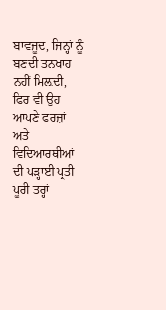ਬਾਵਜੂਦ, ਜਿਨ੍ਹਾਂ ਨੂੰ ਬਣਦੀ ਤਨਖਾਹ ਨਹੀਂ ਮਿਲ਼ਦੀ, ਫਿਰ ਵੀ ਉਹ ਆਪਣੇ ਫਰਜ਼ਾਂ ਅਤੇ ਵਿਦਿਆਰਥੀਆਂ ਦੀ ਪੜ੍ਹਾਈ ਪ੍ਰਤੀ ਪੂਰੀ ਤਰ੍ਹਾਂ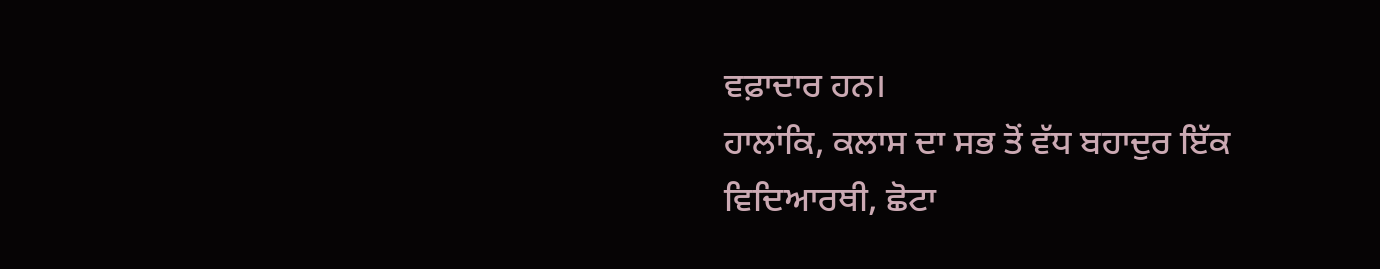ਵਫ਼ਾਦਾਰ ਹਨ।
ਹਾਲਾਂਕਿ, ਕਲਾਸ ਦਾ ਸਭ ਤੋਂ ਵੱਧ ਬਹਾਦੁਰ ਇੱਕ ਵਿਦਿਆਰਥੀ, ਛੋਟਾ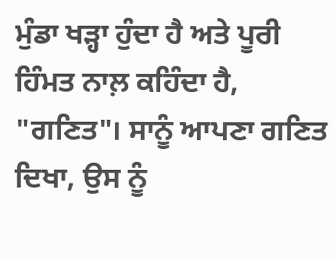ਮੁੰਡਾ ਖੜ੍ਹਾ ਹੁੰਦਾ ਹੈ ਅਤੇ ਪੂਰੀ ਹਿੰਮਤ ਨਾਲ਼ ਕਹਿੰਦਾ ਹੈ, "ਗਣਿਤ"। ਸਾਨੂੰ ਆਪਣਾ ਗਣਿਤ ਦਿਖਾ, ਉਸ ਨੂੰ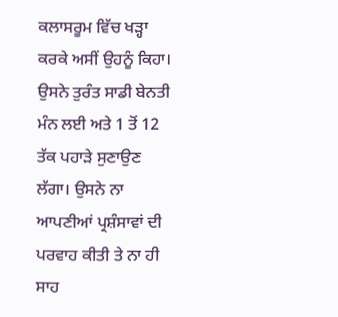ਕਲਾਸਰੂਮ ਵਿੱਚ ਖੜ੍ਹਾ ਕਰਕੇ ਅਸੀਂ ਉਹਨੂੰ ਕਿਹਾ। ਉਸਨੇ ਤੁਰੰਤ ਸਾਡੀ ਬੇਨਤੀ ਮੰਨ ਲਈ ਅਤੇ 1 ਤੋਂ 12 ਤੱਕ ਪਹਾੜੇ ਸੁਣਾਉਣ ਲੱਗਾ। ਉਸਨੇ ਨਾ ਆਪਣੀਆਂ ਪ੍ਰਸ਼ੰਸਾਵਾਂ ਦੀ ਪਰਵਾਹ ਕੀਤੀ ਤੇ ਨਾ ਹੀ ਸਾਹ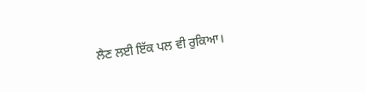ਲੈਣ ਲਈ ਇੱਕ ਪਲ ਵੀ ਰੁਕਿਆ।